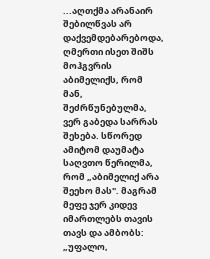...აღთქმა არანაირ შებილწვას არ დაქვემდებარებოდა, ღმერთი ისეთ შიშს მოჰგვრის აბიმელიქს, რომ მან, შეძრწუნებულმა, ვერ გაბედა სარრას შეხება. სწორედ ამიტომ დაუმატა საღვთო წერილმა, რომ „აბიმელიქ არა შეეხო მას". მაგრამ მეფე ჯერ კიდევ იმართლებს თავის თავს და ამბობს: „უფალო,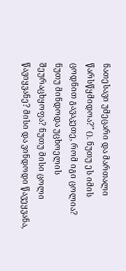ნათესავი უმეცარი და მართალი წარსწყმიდოა?" (). ნუთუ ეს იმის ცოდნით გავაკეთე, რომ იგი ცოლია? ნუთუ მინდოდა უცხოელის შეურაცხყოფა? ნუთუ მისი ცოლი წავიყვანე? მისი და ვინდოდი წავეყვანა,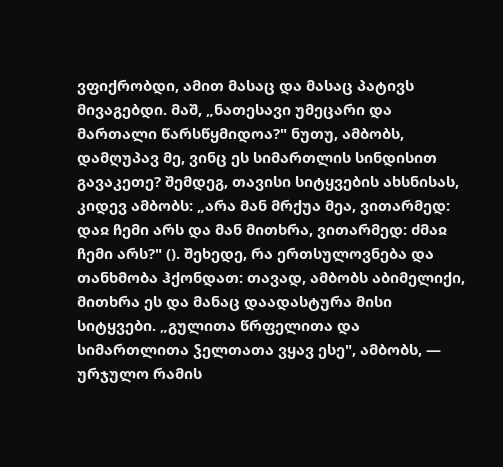ვფიქრობდი, ამით მასაც და მასაც პატივს მივაგებდი. მაშ, „ნათესავი უმეცარი და მართალი წარსწყმიდოა?" ნუთუ, ამბობს, დამღუპავ მე, ვინც ეს სიმართლის სინდისით გავაკეთე? შემდეგ, თავისი სიტყვების ახსნისას, კიდევ ამბობს: „არა მან მრქუა მეა, ვითარმედ: დაჲ ჩემი არს და მან მითხრა, ვითარმედ: ძმაჲ ჩემი არს?" (). შეხედე, რა ერთსულოვნება და თანხმობა ჰქონდათ: თავად, ამბობს აბიმელიქი, მითხრა ეს და მანაც დაადასტურა მისი სიტყვები. „გულითა წრფელითა და სიმართლითა ჴელთათა ვყავ ესე", ამბობს, — ურჯულო რამის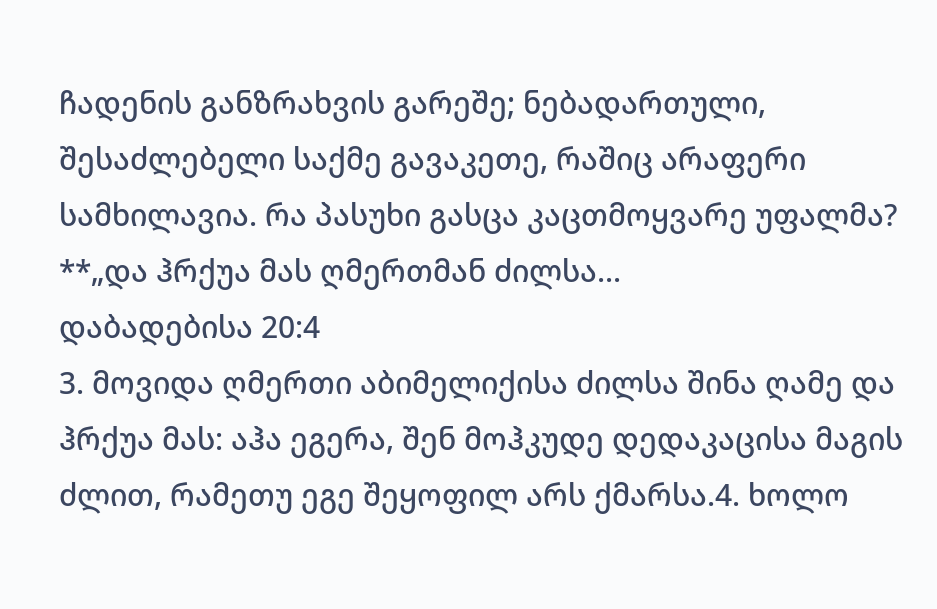ჩადენის განზრახვის გარეშე; ნებადართული, შესაძლებელი საქმე გავაკეთე, რაშიც არაფერი სამხილავია. რა პასუხი გასცა კაცთმოყვარე უფალმა? **„და ჰრქუა მას ღმერთმან ძილსა...
დაბადებისა 20:4
3. მოვიდა ღმერთი აბიმელიქისა ძილსა შინა ღამე და ჰრქუა მას: აჰა ეგერა, შენ მოჰკუდე დედაკაცისა მაგის ძლით, რამეთუ ეგე შეყოფილ არს ქმარსა.4. ხოლო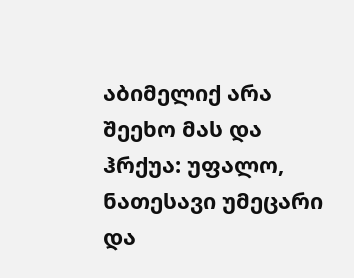აბიმელიქ არა შეეხო მას და ჰრქუა: უფალო, ნათესავი უმეცარი და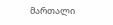მართალი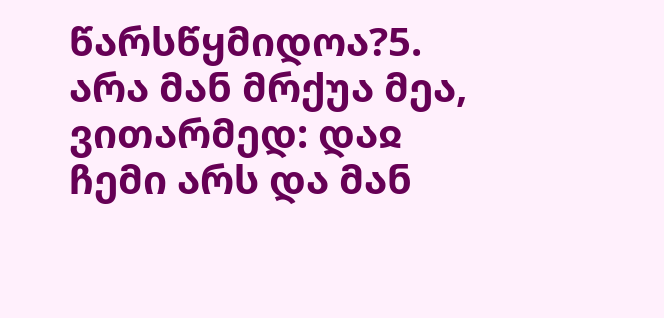წარსწყმიდოა?5. არა მან მრქუა მეა, ვითარმედ: დაჲ ჩემი არს და მან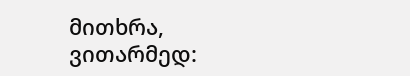მითხრა, ვითარმედ: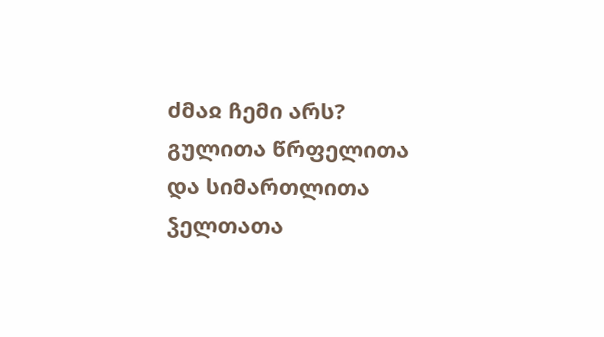ძმაჲ ჩემი არს? გულითა წრფელითა და სიმართლითა ჴელთათა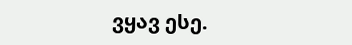ვყავ ესე.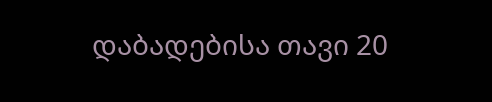დაბადებისა თავი 20